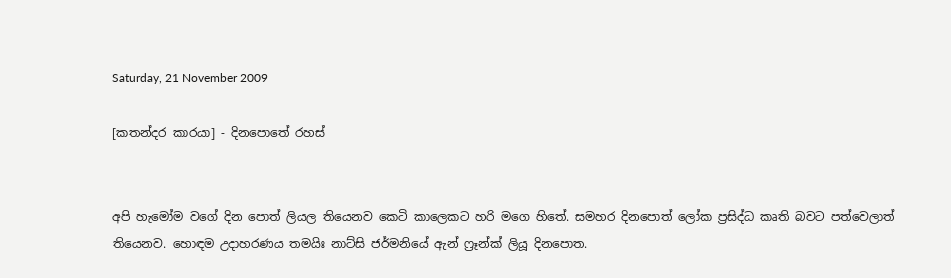Saturday, 21 November 2009

[කතන්දර කාරයා] - දිනපොතේ රහස්


අපි හැමෝම වගේ දින පොත් ලියල තියෙනව කෙටි කාලෙකට හරි මගෙ හිතේ. සමහර දිනපොත් ලෝක ප්‍රසිද්ධ කෘති බවට පත්වෙලාත් තියෙනව. හොඳම උදාහරණය තමයිඃ නාට්සි ජර්මනියේ ඇන් ෆ්‍රෑන්ක් ලියූ දිනපොත.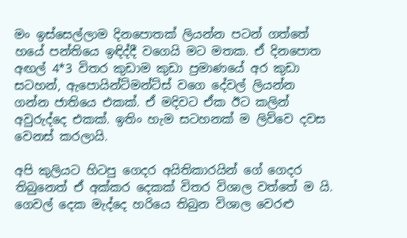මං ඉස්සෙල්ලාම දිනපොතක් ලියන්න පටන් ගත්තේ හයේ පන්තියෙ ඉඳිද්දී වගෙයි මට මතක. ඒ දිනපොත අඟල් 4*3 විතර කුඩාම කුඩා ප්‍රමාණයේ අර කුඩා සටහන්, ඇපොයින්ට්මන්ට්ස් වගෙ දේවල් ලියන්න ගන්න ජාතියෙ එකක්. ඒ මදිවට ඒක ඊට කලින් අවුරුද්දෙ එකක්. ඉතිං හැම සටහනක් ම ලිව්වෙ දවස වෙනස් කරලායි.

අපි කුලියට හිටපු ගෙදර අයිතිකාරයින් ගේ ගෙදර තිබුනෙත් ඒ අක්කර දෙකක් විතර විශාල වත්තේ ම යි. ගෙවල් දෙක මැද්දෙ හරියෙ තිබුන විශාල වෙරළු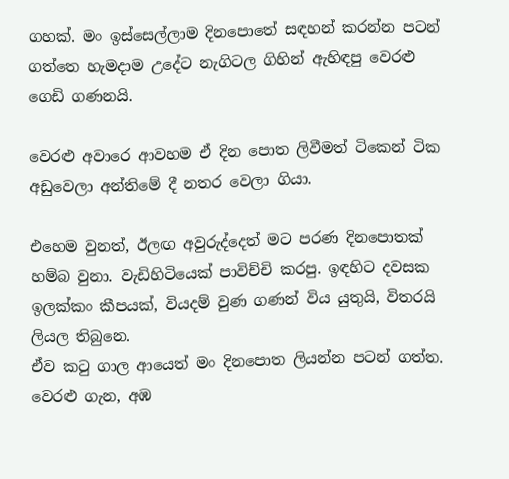ගහක්. මං ඉස්සෙල්ලාම දිනපොතේ සඳහන් කරන්න පටන් ගත්තෙ හැමදාම උදේට නැගිටල ගිහින් ඇහිඳපු වෙරළු ගෙඩි ගණනයි.

වෙරළු අවාරෙ ආවහම ඒ දින පොත ලිවීමත් ටිකෙන් ටික අඩුවෙලා අන්තිමේ දී නතර වෙලා ගියා.

එහෙම වුනත්, ඊලඟ අවුරුද්දෙත් මට පරණ දිනපොතක් හම්බ වුනා. වැඩිහිටියෙක් පාවිච්චි කරපු. ඉඳහිට දවසක ඉලක්කං කීපයක්, වියදම් වුණ ගණන් විය යුතුයි, විතරයි ලියල තිබුනෙ.
ඒව කටු ගාල ආයෙත් මං දිනපොත ලියන්න පටන් ගත්ත. වෙරළු ගැන, අඹ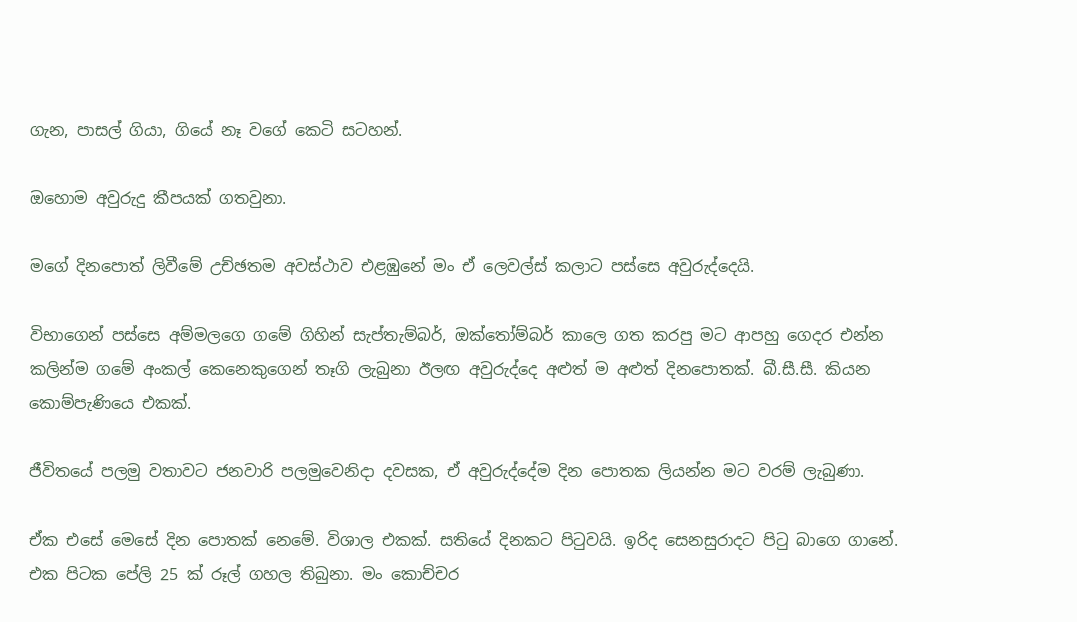ගැන, පාසල් ගියා, ගියේ නෑ වගේ කෙටි සටහන්.

ඔහොම අවුරුදු කීපයක් ගතවුනා.

මගේ දිනපොත් ලිවීමේ උච්ඡතම අවස්ථාව එළඹුනේ මං ඒ ලෙවල්ස් කලාට පස්සෙ අවුරුද්දෙයි.

විභාගෙන් පස්සෙ අම්මලගෙ ගමේ ගිහින් සැප්තැම්බර්, ඔක්තෝම්බර් කාලෙ ගත කරපු මට ආපහු ගෙදර එන්න කලින්ම ගමේ අංකල් කෙනෙකුගෙන් තෑගි ලැබුනා ඊලඟ අවුරුද්දෙ අළුත් ම අළුත් දිනපොතක්. බී.සී.සී. කියන කොම්පැණියෙ එකක්.

ජීවිතයේ පලමු වතාවට ජනවාරි පලමුවෙනිදා දවසක, ඒ අවුරුද්දේම දින පොතක ලියන්න මට වරම් ලැබුණා.

ඒක එසේ මෙසේ දින පොතක් නෙමේ. විශාල එකක්. සතියේ දිනකට පිටුවයි. ඉරිද සෙනසුරාදට පිටු බාගෙ ගානේ. එක පිටක පේලි 25 ක් රූල් ගහල තිබුනා. මං කොච්චර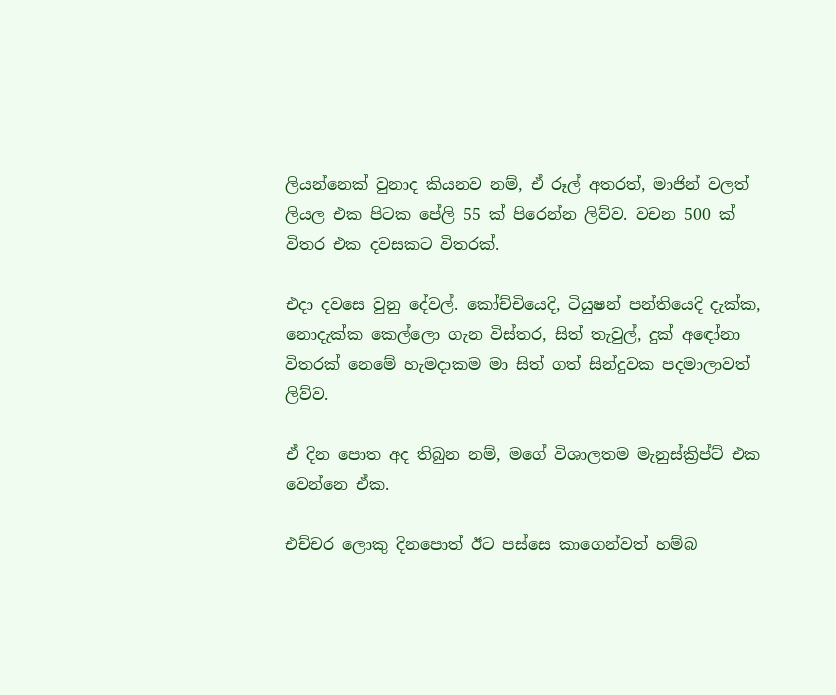ලියන්නෙක් වුනාද කියනව නම්, ඒ රූල් අතරත්, මාජින් වලත් ලියල එක පිටක පේලි 55 ක් පිරෙන්න ලිව්ව. වචන 500 ක් විතර එක දවසකට විතරක්.

එදා දවසෙ වුනු දේවල්. කෝච්චියෙදි, ටියුෂන් පන්තියෙදි දැක්ක, නොදැක්ක කෙල්ලො ගැන විස්තර, සිත් තැවුල්, දුක් අඳෝනා විතරක් නෙමේ හැමදාකම මා සිත් ගත් සින්දුවක පදමාලාවත් ලිව්ව.

ඒ දින පොත අද තිබුන නම්, මගේ විශාලතම මැනුස්ක්‍රිප්ට් එක වෙන්නෙ ඒක.

එච්චර ලොකු දිනපොත් ඊට පස්සෙ කාගෙන්වත් හම්බ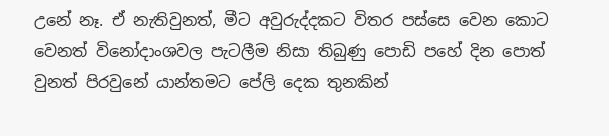උනේ නෑ. ඒ නැතිවුනත්, මීට අවුරුද්දකට විතර පස්සෙ වෙන කොට වෙනත් විනෝදාංශවල පැටලීම නිසා තිබුණු පොඩි පහේ දින පොත් වුනත් පිරවුනේ යාන්තමට පේලි දෙක තුනකින්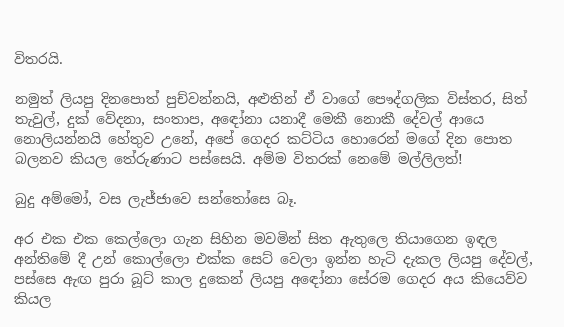විතරයි.

නමුත් ලියපු දිනපොත් පුච්වන්නයි, අළුතින් ඒ වාගේ පෞද්ගලික විස්තර, සිත් තැවුල්, දුක් වේදනා, සංතාප, අඳෝනා යනාදී මෙකී නොකී දේවල් ආයෙ නොලියන්නයි හේතුව උනේ, අපේ ගෙදර කට්ටිය හොරෙන් මගේ දින පොත බලනව කියල තේරුණාට පස්සෙයි. අම්ම විතරක් නෙමේ මල්ලිලත්!

බුදු අම්මෝ, වස ලැජ්ජාවෙ සන්තෝසෙ බෑ.

අර එක එක කෙල්ලො ගැන සිහින මවමින් සිත ඇතුලෙ තියාගෙන ඉඳල අන්තිමේ දී උන් කොල්ලො එක්ක සෙට් වෙලා ඉන්න හැටි දැකල ලියපු දේවල්, පස්සෙ ඇඟ පුරා බූට් කාල දුකෙන් ලියපු අඳෝනා සේරම ගෙදර අය කියෙව්ව කියල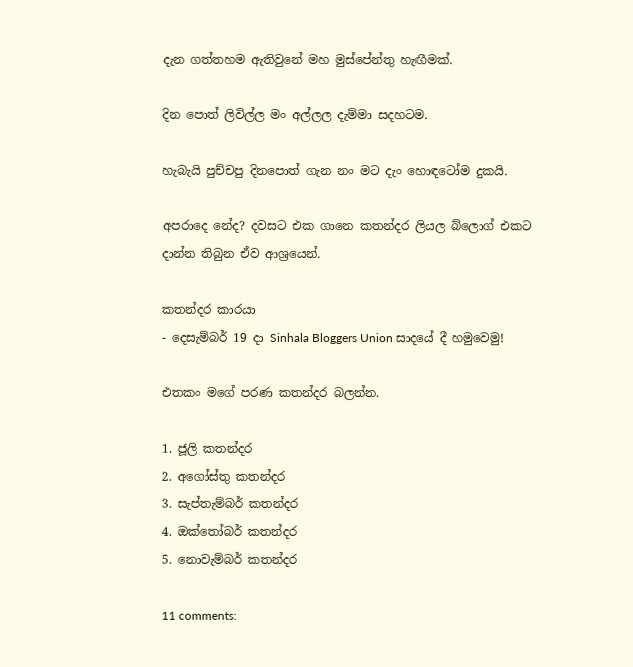දැන ගත්තහම ඇතිවුනේ මහ මුස්පේන්තු හැඟීමක්.

දින පොත් ලිවිල්ල මං අල්ලල දැම්මා සදහටම.

හැබැයි පුච්චපු දිනපොත් ගැන නං මට දැං හොඳටෝම දුකයි.

අපරාදෙ නේද? දවසට එක ගානෙ කතන්දර ලියල බ්ලොග් එකට දාන්න තිබුන ඒව ආශ්‍රයෙන්.

කතන්දර කාරයා
- දෙසැම්බර් 19 දා Sinhala Bloggers Union සාදයේ දී හමුවෙමු!

එතකං මගේ පරණ කතන්දර බලන්න.

1. ජූලි කතන්දර
2. අගෝස්තු කතන්දර
3. සැප්තැම්බර් කතන්දර
4. ඔක්තෝබර් කතන්දර
5. නොවැම්බර් කතන්දර

11 comments: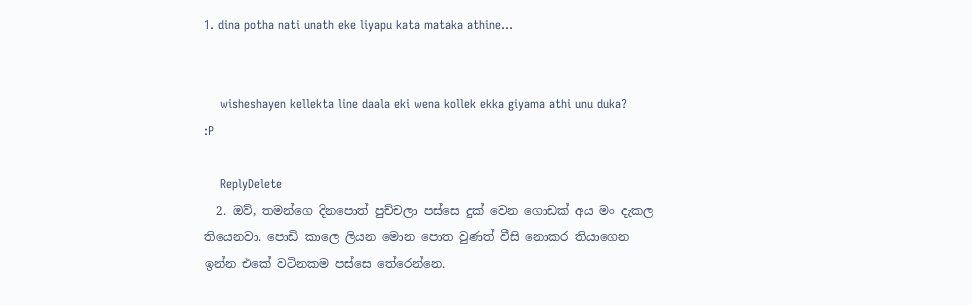1. dina potha nati unath eke liyapu kata mataka athine...


    wisheshayen kellekta line daala eki wena kollek ekka giyama athi unu duka? :P

    ReplyDelete
  2. ඔව්, තමන්ගෙ දිනපොත් පුච්චලා පස්සෙ දුක් වෙන ගොඩක් අය මං දැකල තියෙනවා. පොඩි කාලෙ ලියන මොන පොත වුණත් වීසි නොකර තියාගෙන ඉන්න එකේ වටිනකම පස්සෙ තේරෙන්නෙ.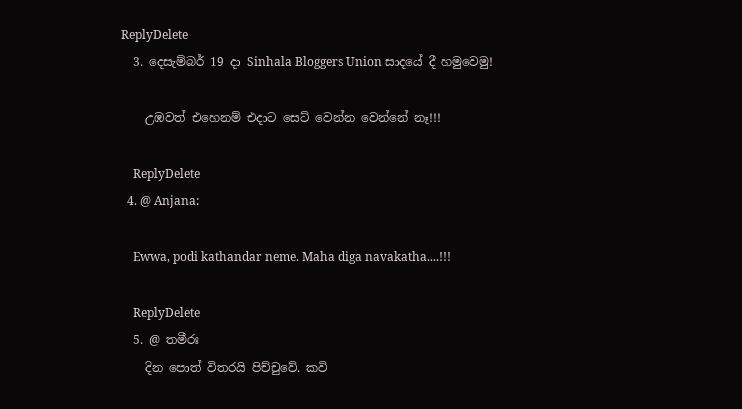ReplyDelete
  3. දෙසැම්බර් 19 දා Sinhala Bloggers Union සාදයේ දී හමුවෙමු!

    උඹවත් එහෙනම් එදාට සෙට් වෙන්න වෙන්නේ නෑ!!!

    ReplyDelete
  4. @ Anjana:

    Ewwa, podi kathandar neme. Maha diga navakatha....!!!

    ReplyDelete
  5. @ තමීරඃ
    දින පොත් විතරයි පිච්චුවේ. කවි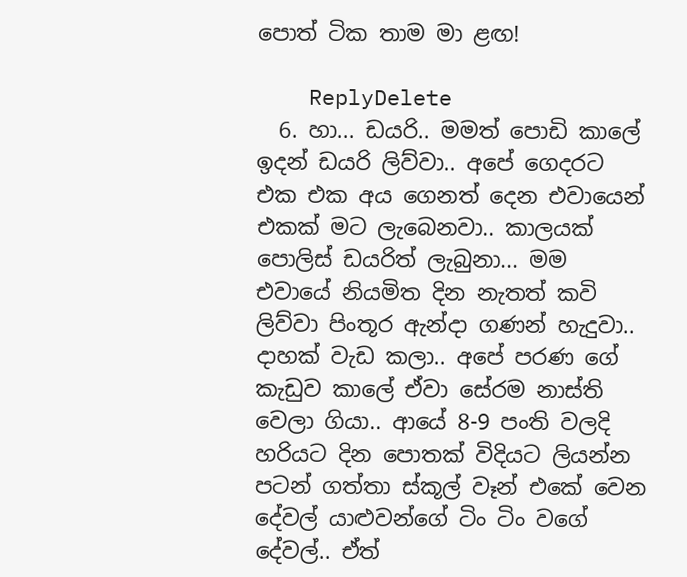පොත් ටික තාම මා ළඟ!

    ReplyDelete
  6. හා... ඩයරි.. මමත් පොඩි කාලේ ඉදන් ඩයරි ලිව්වා.. අපේ ගෙදරට එක එක අය ගෙනත් දෙන එවායෙන් එකක් මට ලැබෙනවා.. කාලයක් පොලිස් ඩයරිත් ලැබුනා... මම එවායේ නියමිත දින නැතත් කවි ලිව්වා පිංතූර ඇන්දා ගණන් හැදුවා.. දාහක් වැඩ කලා.. අපේ පරණ ගේ කැඩුව කාලේ ඒවා සේරම නාස්ති වෙලා ගියා.. ආයේ 8-9 පංති වලදි හරියට දින පොතක් විදියට ලියන්න පටන් ගත්තා ස්කූල් වෑන්‍ එකේ වෙන දේවල් යාළුවන්ගේ ටිං ටිං වගේ දේවල්.. ඒත්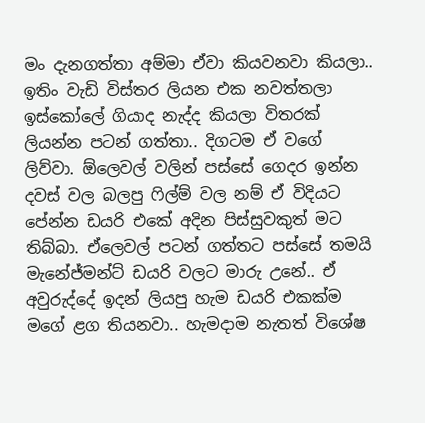මං දැනගත්තා අම්මා ඒවා කියවනවා කියලා.. ඉතිං වැඩි විස්තර ලියන එක නවත්තලා ඉස්කෝලේ ගියාද නැද්ද කියලා විතරක් ලියන්න පටන් ගත්තා.. දිගටම ඒ වගේ ලිව්වා. ඕලෙවල් වලින් පස්සේ ගෙදර ඉන්න දවස් වල බලපු ෆිල්ම් වල නම් ඒ විදියට පේන්න ‍ඩයරි එකේ අදින පිස්සුවකුත් මට තිබ්බා. ඒලෙවල් පටන් ගත්තට පස්සේ තමයි මැනේජ්මන්ට් ඩයරි වලට මාරු උනේ.. ඒ අවුරුද්දේ ඉදන් ලියපු හැම ඩයරි එකක්ම මගේ ළග තියනවා.. හැමදාම නැතත් විශේෂ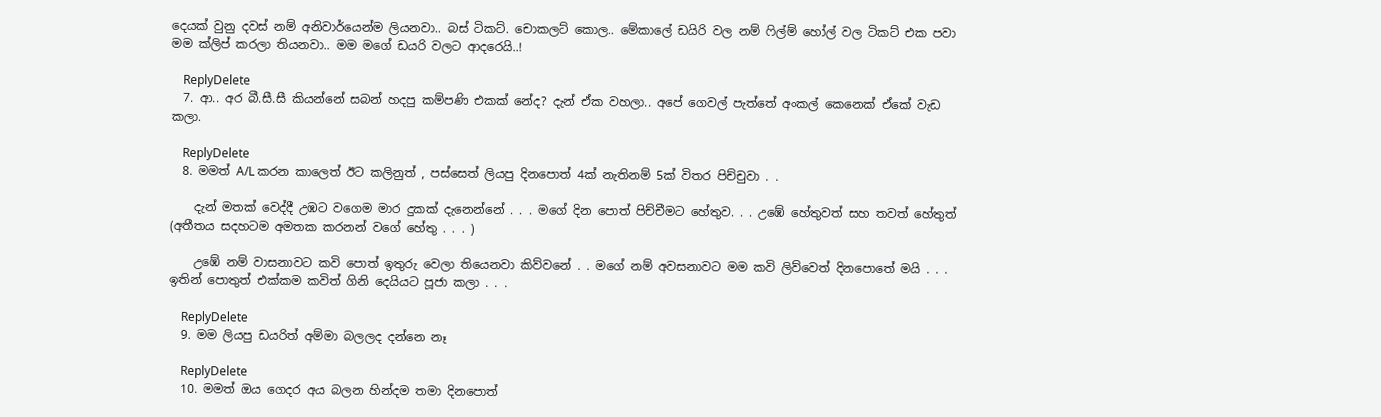දෙයක් වුනු දවස් නම් අනිවාර්යෙන්ම ලියනවා.. බස් ටිකට්. චොකලට් කොල.. මේකාලේ ඩයිරි වල නම් ෆිල්ම් හෝල් වල ටිකට් එක පවා මම ක්ලිප් කරලා තියනවා.. මම ‍මගේ ඩයරි වලට ආදරෙයි..!

    ReplyDelete
  7. ආ.. අර බී.සී.සී කියන්නේ සබන් හදපු කම්පණි එකක් නේද? දැන් ඒක වහලා.. අපේ ගෙවල් පැත්තේ අංකල් කෙනෙක් ඒකේ වැඩ කලා.

    ReplyDelete
  8. මමත් A/L කරන කාලෙත් ඊට කලිනුත් , පස්සෙත් ලියපු දිනපොත් 4ක් නැතිනම් 5ක් විතර පිච්චුවා . .

    දැන් මතක් වෙද්දී උඹට වගෙම මාර දුකක් දැනෙන්නේ . . . මගේ දින පොත් පිච්චීමට හේතුව. . . උඹේ හේතුවත් සහ තවත් හේතුත් (අතීතය සදහටම අමතක කරනන් වගේ හේතු . . . )

    උඹේ නම් වාසනාවට කවි පොත් ඉතුරු වෙලා තියෙනවා කිව්වනේ . . මගේ නම් අවසනාවට මම කවි ලිව්වෙත් දිනපොතේ මයි . . . ඉතින් පොතුත් එක්කම කවිත් ගිනි දෙයියට පූජා කලා . . .

    ReplyDelete
  9. මම ලියපු ඩයරිත් අම්මා බලලද දන්නෙ නෑ

    ReplyDelete
  10. මමත් ඔය ගෙදර අය බලන හින්දම තමා දිනපොත්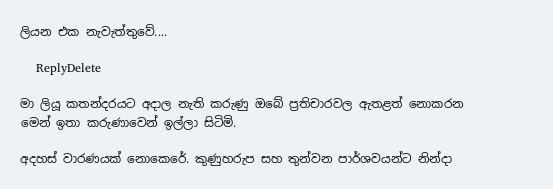ලියන එක නැවැත්තුවේ....

    ReplyDelete

මා ලියූ කතන්දරයට අදාල නැති කරුණු ඔබේ ප්‍රතිචාරවල ඇතළත් නොකරන මෙන් ඉතා කරුණාවෙන් ඉල්ලා සිටිමි.

අදහස් වාරණයක් නොකෙරේ. කුණුහරුප සහ තුන්වන පාර්ශවයන්ට නින්දා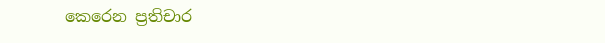කෙරෙන ප්‍රතිචාර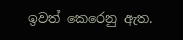ඉවත් කෙරෙනු ඇත.